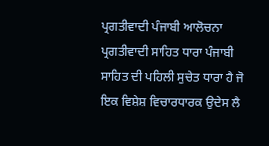ਪ੍ਰਗਤੀਵਾਦੀ ਪੰਜਾਬੀ ਆਲੋਚਨਾ
ਪ੍ਰਗਤੀਵਾਦੀ ਸਾਹਿਤ ਧਾਰਾ ਪੰਜਾਬੀ ਸਾਹਿਤ ਦੀ ਪਹਿਲੀ ਸੁਚੇਤ ਧਾਰਾ ਹੈ ਜੋ ਇਕ ਵਿਸ਼ੇਸ਼ ਵਿਚਾਰਧਾਰਕ ਉਦੇਸ ਲੈ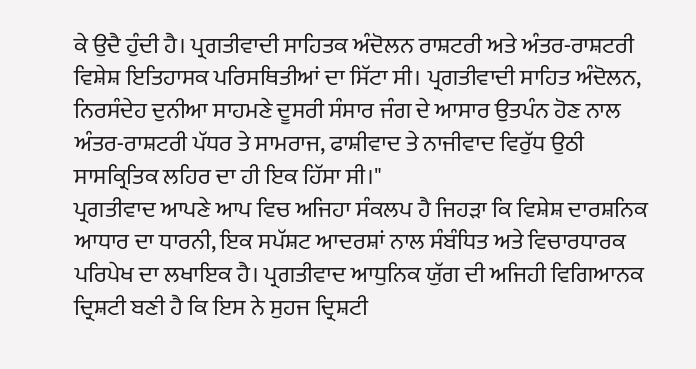ਕੇ ਉਦੈ ਹੁੰਦੀ ਹੈ। ਪ੍ਰਗਤੀਵਾਦੀ ਸਾਹਿਤਕ ਅੰਦੋਲਨ ਰਾਸ਼ਟਰੀ ਅਤੇ ਅੰਤਰ-ਰਾਸ਼ਟਰੀ ਵਿਸ਼ੇਸ਼ ਇਤਿਹਾਸਕ ਪਰਿਸਥਿਤੀਆਂ ਦਾ ਸਿੱਟਾ ਸੀ। ਪ੍ਰਗਤੀਵਾਦੀ ਸਾਹਿਤ ਅੰਦੋਲਨ, ਨਿਰਸੰਦੇਹ ਦੁਨੀਆ ਸਾਹਮਣੇ ਦੂਸਰੀ ਸੰਸਾਰ ਜੰਗ ਦੇ ਆਸਾਰ ਉਤਪੰਨ ਹੋਣ ਨਾਲ ਅੰਤਰ-ਰਾਸ਼ਟਰੀ ਪੱਧਰ ਤੇ ਸਾਮਰਾਜ, ਫਾਸ਼ੀਵਾਦ ਤੇ ਨਾਜੀਵਾਦ ਵਿਰੁੱਧ ਉਠੀ ਸਾਸਕ੍ਰਿਤਿਕ ਲਹਿਰ ਦਾ ਹੀ ਇਕ ਹਿੱਸਾ ਸੀ।"
ਪ੍ਰਗਤੀਵਾਦ ਆਪਣੇ ਆਪ ਵਿਚ ਅਜਿਹਾ ਸੰਕਲਪ ਹੈ ਜਿਹੜਾ ਕਿ ਵਿਸ਼ੇਸ਼ ਦਾਰਸ਼ਨਿਕ ਆਧਾਰ ਦਾ ਧਾਰਨੀ, ਇਕ ਸਪੱਸ਼ਟ ਆਦਰਸ਼ਾਂ ਨਾਲ ਸੰਬੰਧਿਤ ਅਤੇ ਵਿਚਾਰਧਾਰਕ ਪਰਿਪੇਖ ਦਾ ਲਖਾਇਕ ਹੈ। ਪ੍ਰਗਤੀਵਾਦ ਆਧੁਨਿਕ ਯੁੱਗ ਦੀ ਅਜਿਹੀ ਵਿਗਿਆਨਕ ਦ੍ਰਿਸ਼ਟੀ ਬਣੀ ਹੈ ਕਿ ਇਸ ਨੇ ਸੁਹਜ ਦ੍ਰਿਸ਼ਟੀ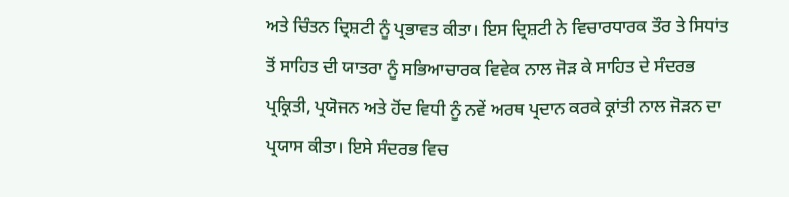ਅਤੇ ਚਿੰਤਨ ਦ੍ਰਿਸ਼ਟੀ ਨੂੰ ਪ੍ਰਭਾਵਤ ਕੀਤਾ। ਇਸ ਦ੍ਰਿਸ਼ਟੀ ਨੇ ਵਿਚਾਰਧਾਰਕ ਤੌਰ ਤੇ ਸਿਧਾਂਤ ਤੋਂ ਸਾਹਿਤ ਦੀ ਯਾਤਰਾ ਨੂੰ ਸਭਿਆਚਾਰਕ ਵਿਵੇਕ ਨਾਲ ਜੋੜ ਕੇ ਸਾਹਿਤ ਦੇ ਸੰਦਰਭ ਪ੍ਰਕ੍ਰਿਤੀ, ਪ੍ਰਯੋਜਨ ਅਤੇ ਹੋਂਦ ਵਿਧੀ ਨੂੰ ਨਵੇਂ ਅਰਥ ਪ੍ਰਦਾਨ ਕਰਕੇ ਕ੍ਰਾਂਤੀ ਨਾਲ ਜੋੜਨ ਦਾ ਪ੍ਰਯਾਸ ਕੀਤਾ। ਇਸੇ ਸੰਦਰਭ ਵਿਚ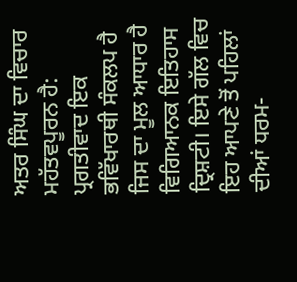ਅਤਰ ਸਿੰਘ ਦਾ ਵਿਚਾਰ ਮਹੱਤਵਪੂਰਨ ਹੈ: ਪ੍ਰਗਤੀਵਾਦ ਇਕ ਭਵਿੱਖਾਰਥੀ ਸੰਕਲਪ ਹੈ ਜਿਸ ਦਾ ਮੂਲ ਆਧਾਰ ਹੈ ਵਿਗਿਆਨਕ ਇਤਿਹਾਸ ਦ੍ਰਿਸ਼ਟੀ। ਇਸੇ ਗੱਲ ਵਿਚ ਇਹ ਆਪਣੇ ਤੋਂ ਪਹਿਲਾਂ ਦੀਆਂ ਧਰਮ-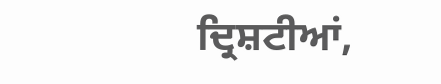ਦ੍ਰਿਸ਼ਟੀਆਂ,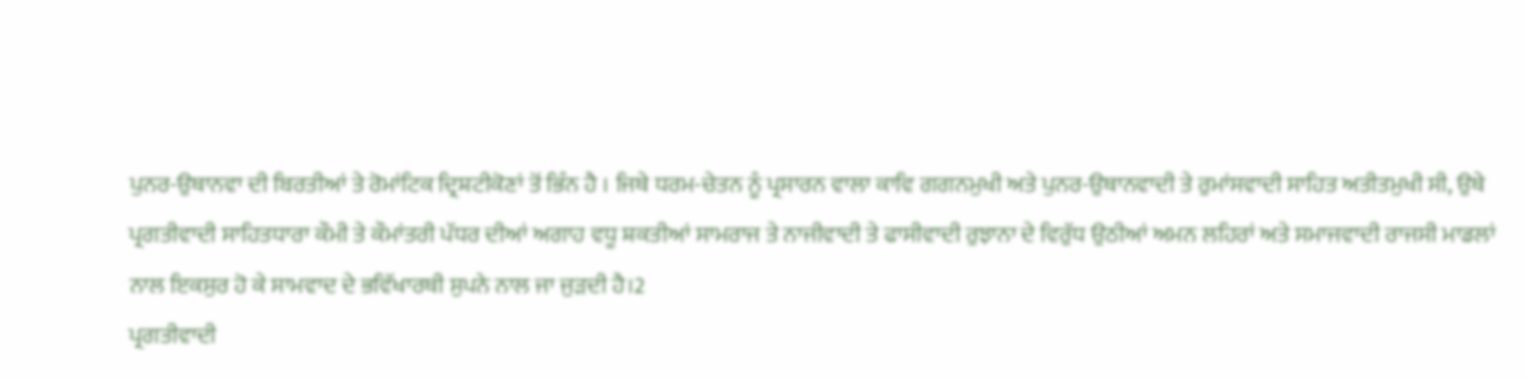ਪੁਨਰ-ਉਥਾਨਵਾ ਦੀ ਬਿਰਤੀਆਂ ਤੇ ਰੋਮਾਂਟਿਕ ਦ੍ਰਿਸ਼ਟੀਕੋਣਾਂ ਤੋਂ ਭਿੰਨ ਹੈ । ਜਿਥੇ ਧਰਮ-ਚੇਤਨ ਨੂੰ ਪ੍ਰਸਾਰਨ ਵਾਲਾ ਕਾਵਿ ਗਗਨਮੁਖੀ ਅਤੇ ਪੁਨਰ-ਉਥਾਨਵਾਦੀ ਤੇ ਰੁਮਾਂਸਵਾਦੀ ਸਾਹਿਤ ਅਤੀਤਮੁਖੀ ਸੀ, ਉਥੇ ਪ੍ਰਗਤੀਵਾਦੀ ਸਾਹਿਤਧਾਰਾ ਕੌਮੀ ਤੇ ਕੌਮਾਂਤਰੀ ਪੱਧਰ ਦੀਆਂ ਅਗਾਹ ਵਧੂ ਸ਼ਕਤੀਆਂ ਸਾਮਰਾਜ ਤੇ ਨਾਜੀਵਾਦੀ ਤੇ ਫਾਸੀਵਾਦੀ ਰੁਝਾਨਾ ਦੇ ਵਿਰੁੱਧ ਉਠੀਆਂ ਅਮਨ ਲਹਿਰਾਂ ਅਤੇ ਸਮਾਜਵਾਦੀ ਰਾਜਸੀ ਮਾਡਲਾਂ ਨਾਲ ਇਕਸੁਰ ਹੋ ਕੇ ਸਾਮਵਾਦ ਦੇ ਭਵਿੱਖਾਰਥੀ ਸੁਪਨੇ ਨਾਲ ਜਾ ਜੁੜਦੀ ਹੈ।2
ਪ੍ਰਗਤੀਵਾਦੀ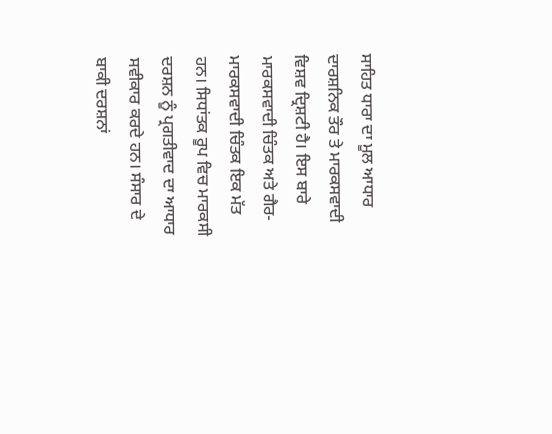ਸਾਹਿਤ ਧਾਰਾ ਦਾ ਮੂਲ ਆਧਾਰ ਦਾਰਸ਼ਨਿਕ ਤੌਰ ਤੇ ਮਾਰਕਸਵਾਦੀ ਵਿਸ਼ਵ ਦ੍ਰਿਸ਼ਟੀ ਹੈ। ਇਸ ਬਾਰੇ ਮਾਰਕਸਵਾਦੀ ਚਿੰਤਕ ਅਤੇ ਗੈਰ-ਮਾਰਕਸਵਾਦੀ ਚਿੰਤਕ ਇਕ ਮੱਤ ਹਨ। ਸਿਧਾਂਤਕ ਰੂਪ ਵਿਚ ਮਾਰਕਸੀ ਦਰਸ਼ਨ ਨੂੰ ਪ੍ਰਗਤੀਵਾਦ ਦਾ ਆਧਾਰ ਸਵੀਕਾਰ ਕਰਦੇ ਹਨ। ਸੰਸਾਰ ਦੇ ਬਾਕੀ ਦਰਸ਼ਨਾਂ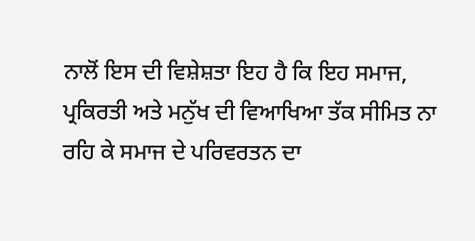ਨਾਲੋਂ ਇਸ ਦੀ ਵਿਸ਼ੇਸ਼ਤਾ ਇਹ ਹੈ ਕਿ ਇਹ ਸਮਾਜ, ਪ੍ਰਕਿਰਤੀ ਅਤੇ ਮਨੁੱਖ ਦੀ ਵਿਆਖਿਆ ਤੱਕ ਸੀਮਿਤ ਨਾ ਰਹਿ ਕੇ ਸਮਾਜ ਦੇ ਪਰਿਵਰਤਨ ਦਾ